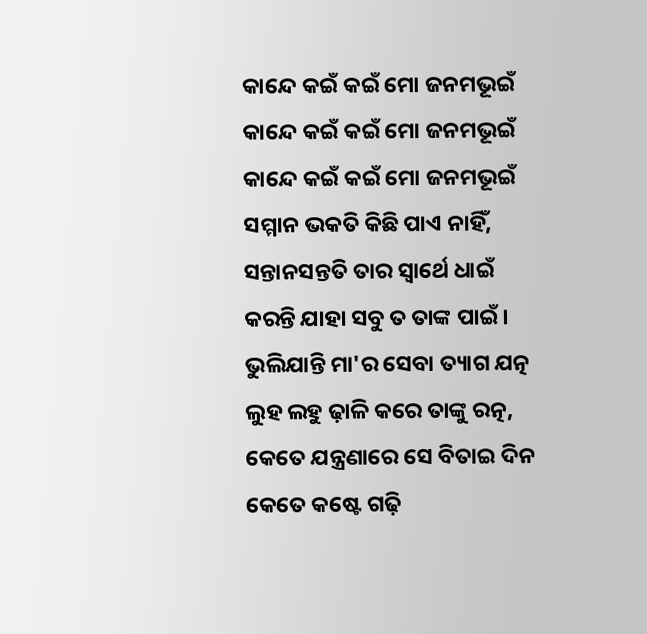କାନ୍ଦେ କଇଁ କଇଁ ମୋ ଜନମଭୂଇଁ
କାନ୍ଦେ କଇଁ କଇଁ ମୋ ଜନମଭୂଇଁ
କାନ୍ଦେ କଇଁ କଇଁ ମୋ ଜନମଭୂଇଁ
ସମ୍ମାନ ଭକତି କିଛି ପାଏ ନାହିଁ,
ସନ୍ତାନସନ୍ତତି ତାର ସ୍ଵାର୍ଥେ ଧାଇଁ
କରନ୍ତି ଯାହା ସବୁ ତ ତାଙ୍କ ପାଇଁ।
ଭୁଲିଯାନ୍ତି ମା'ର ସେବା ତ୍ୟାଗ ଯତ୍ନ
ଲୁହ ଲହୁ ଢ଼ାଳି କରେ ତାଙ୍କୁ ରତ୍ନ,
କେତେ ଯନ୍ତ୍ରଣାରେ ସେ ବିତାଇ ଦିନ
କେତେ କଷ୍ଟେ ଗଢ଼ି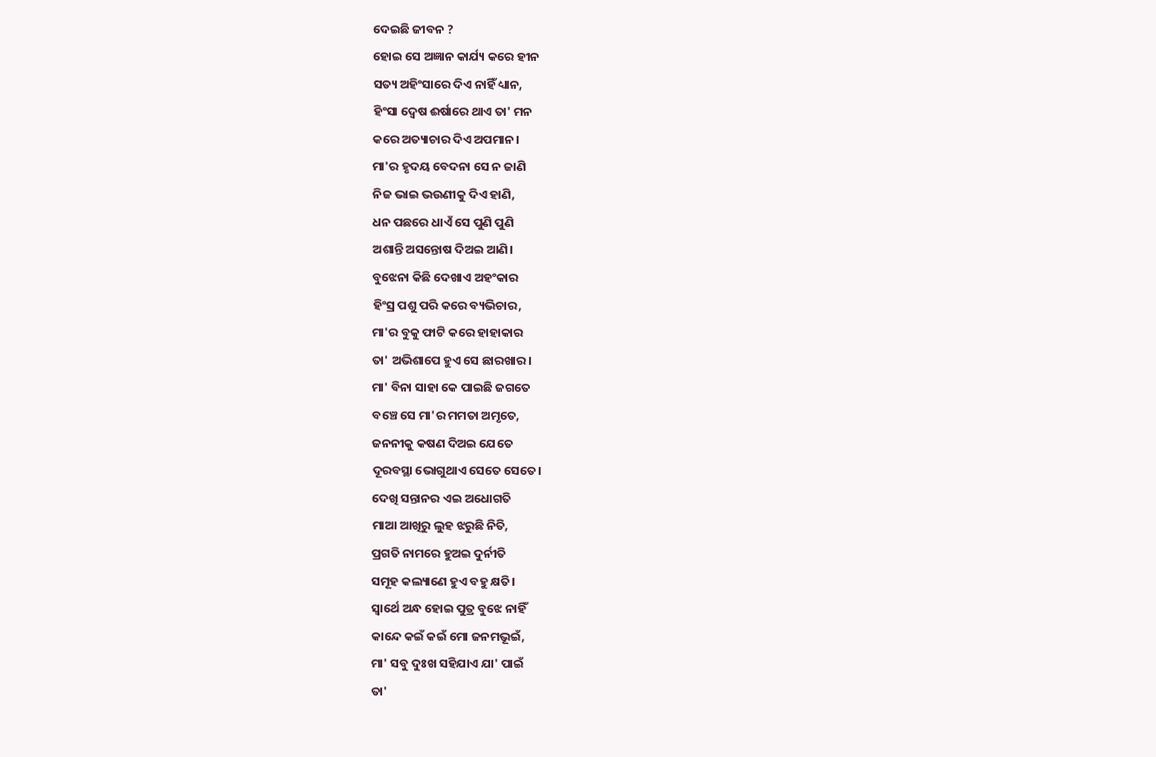ଦେଇଛି ଜୀବନ ?
ହୋଇ ସେ ଅଜ୍ଞାନ କାର୍ଯ୍ୟ କରେ ହୀନ
ସତ୍ୟ ଅହିଂସାରେ ଦିଏ ନାହିଁ ଧ୍ୟାନ,
ହିଂସା ଦ୍ୱେଷ ଈର୍ଷାରେ ଥାଏ ତା' ମନ
କରେ ଅତ୍ୟାଚାର ଦିଏ ଅପମାନ।
ମା'ର ହୃଦୟ ବେଦନା ସେ ନ ଜାଣି
ନିଜ ଭାଇ ଭଉଣୀକୁ ଦିଏ ହାଣି,
ଧନ ପଛରେ ଧାଏଁ ସେ ପୁଣି ପୁଣି
ଅଶାନ୍ତି ଅସନ୍ତୋଷ ଦିଅଇ ଆଣି।
ବୁଝେନା କିଛି ଦେଖାଏ ଅହଂକାର
ହିଂସ୍ର ପଶୁ ପରି କରେ ବ୍ୟଭିଚାର,
ମା'ର ବୁକୁ ଫାଟି କରେ ହାହାକାର
ତା' ଅଭିଶାପେ ହୁଏ ସେ ଛାରଖାର।
ମା' ବିନା ସାହା କେ ପାଇଛି ଜଗତେ
ବଞ୍ଚେ ସେ ମା'ର ମମତା ଅମୃତେ,
ଜନନୀକୁ କଷଣ ଦିଅଇ ଯେତେ
ଦୂରବସ୍ଥା ଭୋଗୁଥାଏ ସେତେ ସେତେ।
ଦେଖି ସନ୍ତାନର ଏଇ ଅଧୋଗତି
ମାଆ ଆଖିରୁ ଲୁହ ଝରୁଛି ନିତି,
ପ୍ରଗତି ନାମରେ ହୁଅଇ ଦୁର୍ନୀତି
ସମୂହ କଲ୍ୟାଣେ ହୁଏ ବହୁ କ୍ଷତି।
ସ୍ଵାର୍ଥେ ଅନ୍ଧ ହୋଇ ପୁତ୍ର ବୁଝେ ନାହିଁ
କାନ୍ଦେ କଇଁ କଇଁ ମୋ ଜନମଭୂଇଁ,
ମା' ସବୁ ଦୁଃଖ ସହିଯାଏ ଯା' ପାଇଁ
ତା'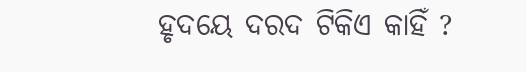ହୃଦୟେ ଦରଦ ଟିକିଏ କାହିଁ ?